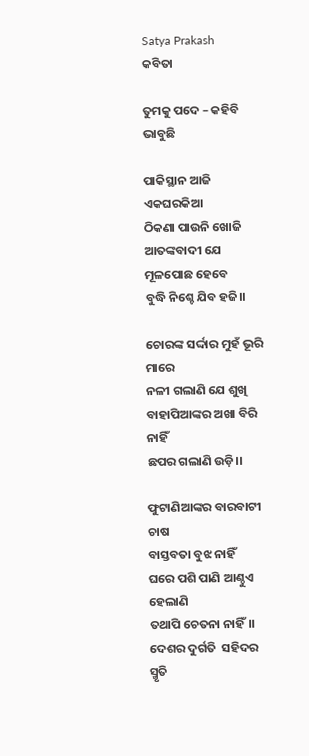Satya Prakash
କବିତା

ତୁମକୁ ପଦେ – କହିବି ଭାବୁଛି

ପାକିସ୍ଥାନ ଆଜି ଏକଘରକିଆ
ଠିକଣା ପାଉନି ଖୋଜି
ଆତଙ୍କବାଦୀ ଯେ ମୂଳପୋଛ ହେବେ
ବୁଦ୍ଧି ନିଶ୍ଚେ ଯିବ ହଜି।।

ଚୋରଙ୍କ ସର୍ଦ୍ଦାର ମୁହଁ ଭୂରି ମାରେ
ନଳୀ ଗଲାଣି ଯେ ଶୁଖି
ବାହାପିଆଙ୍କର ଅଖା ବିରି ନାହିଁ
ଛପର ଗଲାଣି ଉଡ଼ି।।

ଫୁଟାଣିଆଙ୍କର ବାରବାଟୀ ଚାଷ
ବାସ୍ତବତା ବୁଝ ନାହିଁ
ଘରେ ପଶି ପାଣି ଆଣ୍ଠୁଏ ହେଲାଣି
ତଥାପି ଚେତନା ନାହିଁ।।
ଦେଶର ଦୁର୍ଗତି  ସହିଦର ସ୍ମୃତି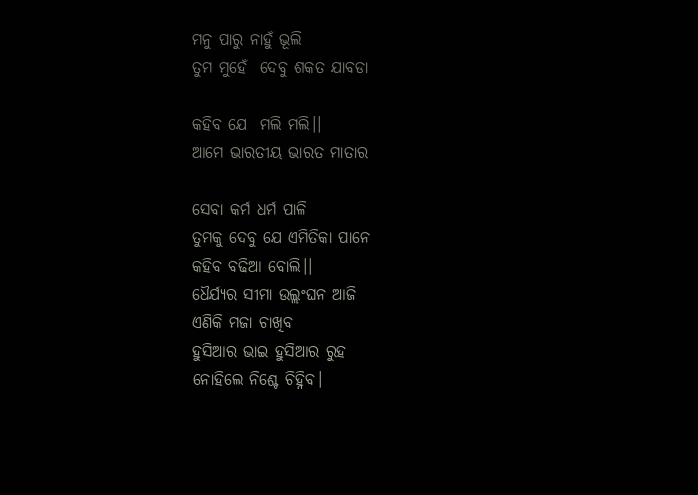ମନୁ ପାରୁ ନାହୁଁ ଭୂଲି
ତୁମ ମୁହେଁ  ଦେବୁ ଶକତ ଯାବଡା

କହିବ ଯେ  ମଲି ମଲି।।
ଆମେ ଭାରତୀୟ ଭାରତ ମାତାର

ସେବା କର୍ମ ଧର୍ମ ପାଳି
ତୁମକୁ ଦେବୁ ଯେ ଏମିତିକା ପାନେ
କହିବ ବଢିଆ ବୋଲି।।
ଧୈର୍ଯ୍ୟର ସୀମା ଉଲ୍ଲଂଘନ ଆଜି
ଏଣିକି ମଜା ଚାଖିବ
ହୁସିଆର ଭାଇ ହୁସିଆର ରୁହ
ନୋହିଲେ ନିଶ୍ଚେ ଚିହ୍ନିବ।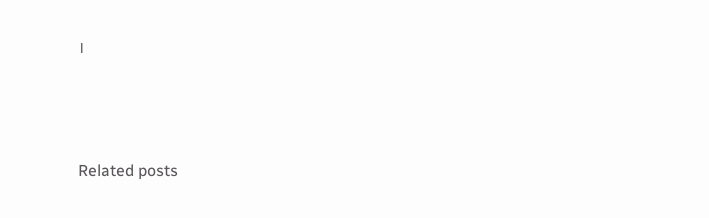।



Related posts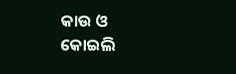କାଉ ଓ କୋଇଲି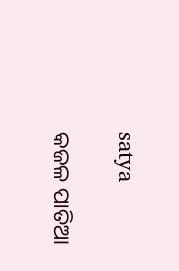satya

କଜଳ ପାତିଆ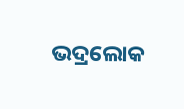ଭଦ୍ରଲୋକ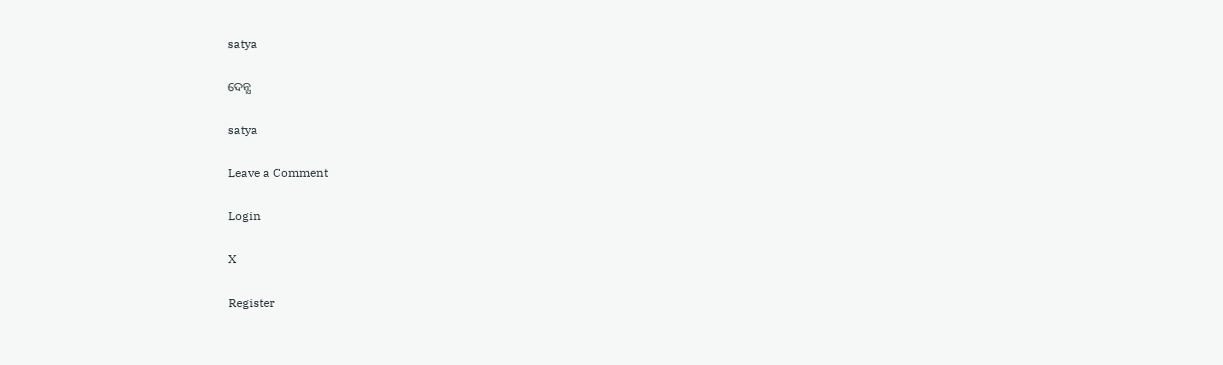satya

ଦେନ୍ଯ

satya

Leave a Comment

Login

X

Register